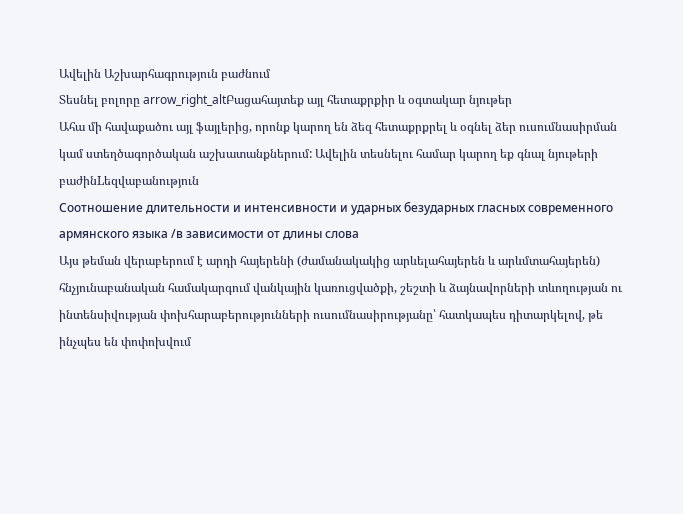Ավելին Աշխարհագրություն բաժնում
Տեսնել բոլորը arrow_right_altԲացահայտեք այլ հետաքրքիր և օգտակար նյութեր
Ահա մի հավաքածու այլ ֆայլերից, որոնք կարող են ձեզ հետաքրքրել և օգնել ձեր ուսումնասիրման կամ ստեղծագործական աշխատանքներում: Ավելին տեսնելու համար կարող եք գնալ նյութերի բաժինLեզվաբանություն
Соотношение длительности и интенсивности и ударных безударных гласных современного армянского языка /в зависимости от длины слова
Այս թեման վերաբերում է արդի հայերենի (ժամանակակից արևելահայերեն և արևմտահայերեն) հնչյունաբանական համակարգում վանկային կառուցվածքի, շեշտի և ձայնավորների տևողության ու ինտենսիվության փոխհարաբերությունների ուսումնասիրությանը՝ հատկապես դիտարկելով, թե ինչպես են փոփոխվում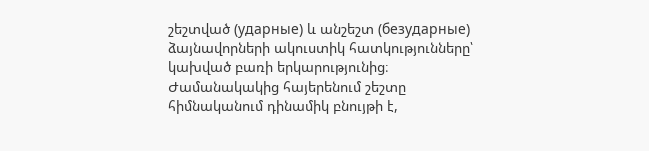շեշտված (ударные) և անշեշտ (безударные) ձայնավորների ակուստիկ հատկությունները՝ կախված բառի երկարությունից։ Ժամանակակից հայերենում շեշտը հիմնականում դինամիկ բնույթի է,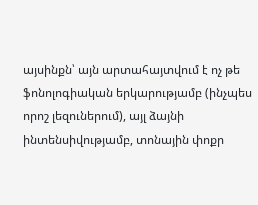այսինքն՝ այն արտահայտվում է ոչ թե ֆոնոլոգիական երկարությամբ (ինչպես որոշ լեզուներում), այլ ձայնի ինտենսիվությամբ, տոնային փոքր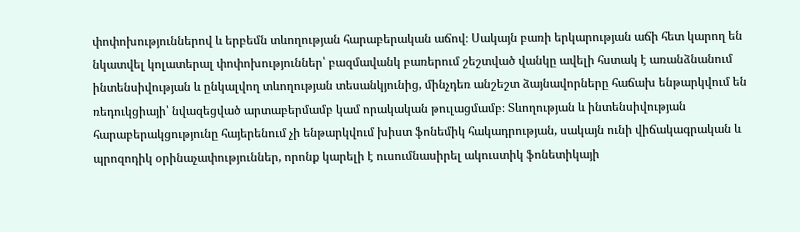փոփոխություններով և երբեմն տևողության հարաբերական աճով։ Սակայն բառի երկարության աճի հետ կարող են նկատվել կոլատերալ փոփոխություններ՝ բազմավանկ բառերում շեշտված վանկը ավելի հստակ է առանձնանում ինտենսիվության և ընկալվող տևողության տեսանկյունից, մինչդեռ անշեշտ ձայնավորները հաճախ ենթարկվում են ռեդուկցիայի՝ նվազեցված արտաբերմամբ կամ որակական թուլացմամբ։ Տևողության և ինտենսիվության հարաբերակցությունը հայերենում չի ենթարկվում խիստ ֆոնեմիկ հակադրության, սակայն ունի վիճակագրական և պրոզոդիկ օրինաչափություններ, որոնք կարելի է ուսումնասիրել ակուստիկ ֆոնետիկայի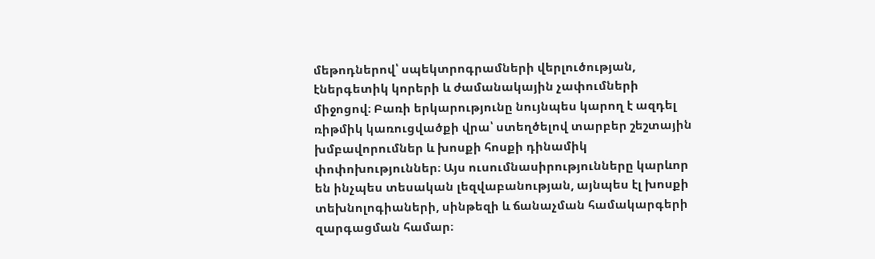մեթոդներով՝ սպեկտրոգրամների վերլուծության, էներգետիկ կորերի և ժամանակային չափումների միջոցով։ Բառի երկարությունը նույնպես կարող է ազդել ռիթմիկ կառուցվածքի վրա՝ ստեղծելով տարբեր շեշտային խմբավորումներ և խոսքի հոսքի դինամիկ փոփոխություններ։ Այս ուսումնասիրությունները կարևոր են ինչպես տեսական լեզվաբանության, այնպես էլ խոսքի տեխնոլոգիաների, սինթեզի և ճանաչման համակարգերի զարգացման համար։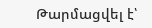Թարմացվել է՝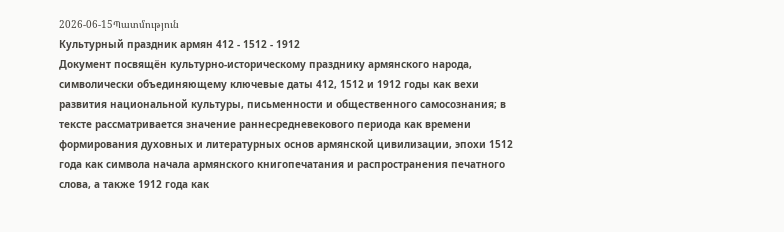2026-06-15Պատմություն
Культурный праздник армян 412 - 1512 - 1912
Документ посвящён культурно-историческому празднику армянского народа, символически объединяющему ключевые даты 412, 1512 и 1912 годы как вехи развития национальной культуры, письменности и общественного самосознания; в тексте рассматривается значение раннесредневекового периода как времени формирования духовных и литературных основ армянской цивилизации, эпохи 1512 года как символа начала армянского книгопечатания и распространения печатного слова, а также 1912 года как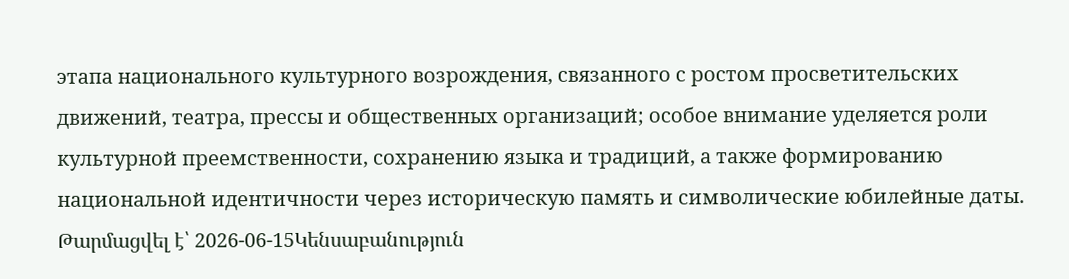этапа национального культурного возрождения, связанного с ростом просветительских движений, театра, прессы и общественных организаций; особое внимание уделяется роли культурной преемственности, сохранению языка и традиций, а также формированию национальной идентичности через историческую память и символические юбилейные даты.
Թարմացվել է՝ 2026-06-15Կենսաբանություն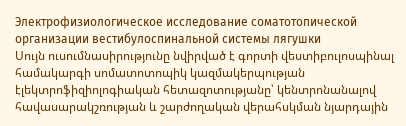Электрофизиологическое исследование соматотопической организации вестибулоспинальной системы лягушки
Սույն ուսումնասիրությունը նվիրված է գորտի վեստիբուլոսպինալ համակարգի սոմատոտոպիկ կազմակերպության էլեկտրոֆիզիոլոգիական հետազոտությանը՝ կենտրոնանալով հավասարակշռության և շարժողական վերահսկման նյարդային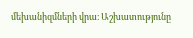մեխանիզմների վրա։ Աշխատությունը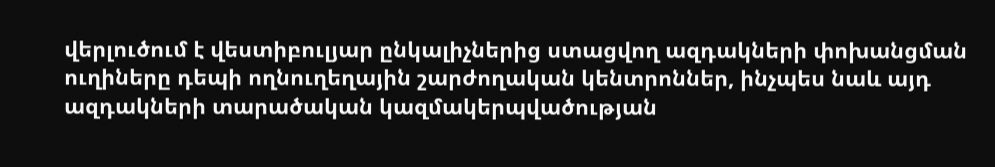վերլուծում է վեստիբուլյար ընկալիչներից ստացվող ազդակների փոխանցման ուղիները դեպի ողնուղեղային շարժողական կենտրոններ, ինչպես նաև այդ ազդակների տարածական կազմակերպվածության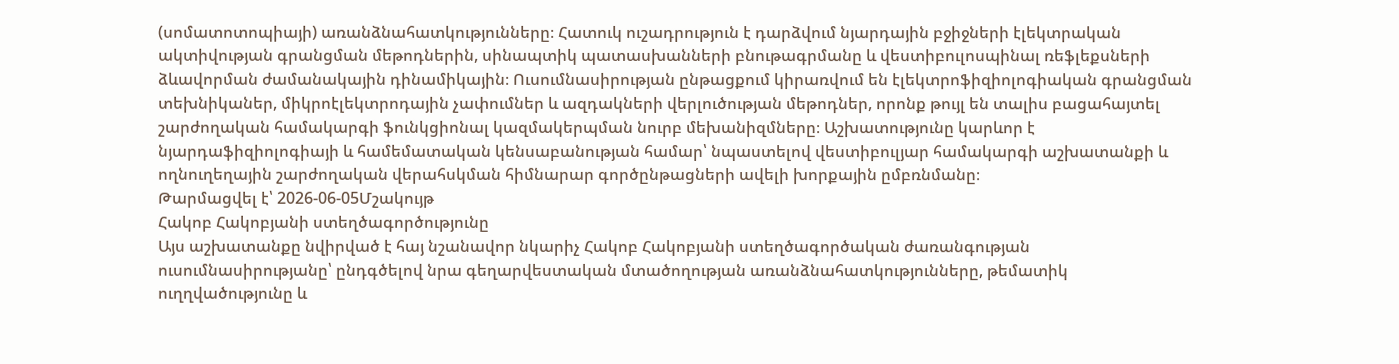(սոմատոտոպիայի) առանձնահատկությունները։ Հատուկ ուշադրություն է դարձվում նյարդային բջիջների էլեկտրական ակտիվության գրանցման մեթոդներին, սինապտիկ պատասխանների բնութագրմանը և վեստիբուլոսպինալ ռեֆլեքսների ձևավորման ժամանակային դինամիկային։ Ուսումնասիրության ընթացքում կիրառվում են էլեկտրոֆիզիոլոգիական գրանցման տեխնիկաներ, միկրոէլեկտրոդային չափումներ և ազդակների վերլուծության մեթոդներ, որոնք թույլ են տալիս բացահայտել շարժողական համակարգի ֆունկցիոնալ կազմակերպման նուրբ մեխանիզմները։ Աշխատությունը կարևոր է նյարդաֆիզիոլոգիայի և համեմատական կենսաբանության համար՝ նպաստելով վեստիբուլյար համակարգի աշխատանքի և ողնուղեղային շարժողական վերահսկման հիմնարար գործընթացների ավելի խորքային ըմբռնմանը։
Թարմացվել է՝ 2026-06-05Մշակույթ
Հակոբ Հակոբյանի ստեղծագործությունը
Այս աշխատանքը նվիրված է հայ նշանավոր նկարիչ Հակոբ Հակոբյանի ստեղծագործական ժառանգության ուսումնասիրությանը՝ ընդգծելով նրա գեղարվեստական մտածողության առանձնահատկությունները, թեմատիկ ուղղվածությունը և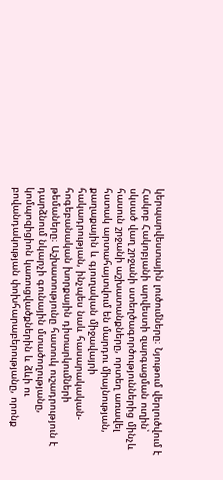կերպարվեստային լուծումները։ Նյութում վերլուծվում է Հակոբ Հակոբյանի արվեստի զարգացման ուղին՝ սկսած վաղ շրջանի ստեղծագործություններից մինչև հասուն շրջանի աշխատանքները, որտեղ առավել հստակ արտահայտվում են մարդու միայնության, քաղաքային և գյուղական միջավայրի հակադրության, ինչպես նաև հասարակական-հոգեբանական խորքային դիտարկումների թեմաները։ Աշխատությունը հատուկ ուշադրություն է դարձնում նկարչի գունային մտածողությանը, կոմպոզիցիոն կառուցվածքներին և ձևի ու բովանդակության փոխհարաբերությանը, որոնք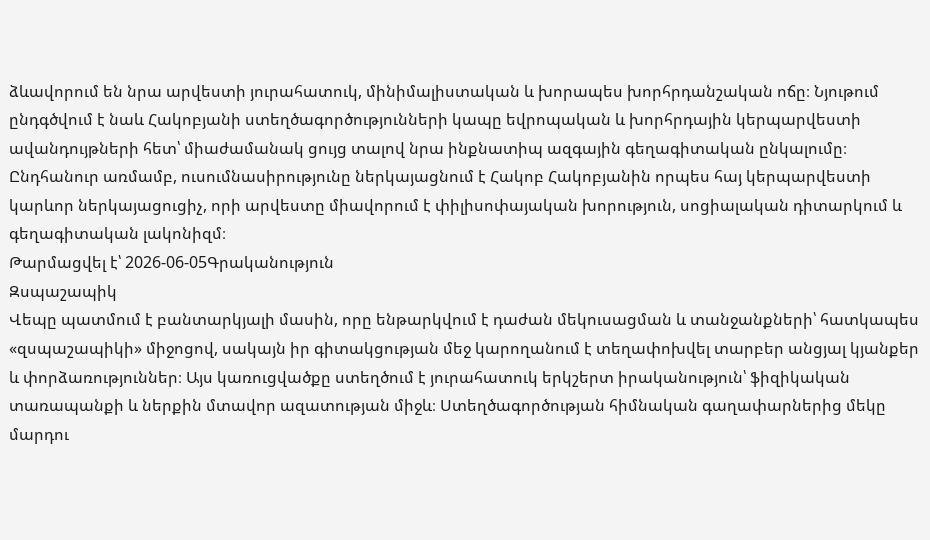ձևավորում են նրա արվեստի յուրահատուկ, մինիմալիստական և խորապես խորհրդանշական ոճը։ Նյութում ընդգծվում է նաև Հակոբյանի ստեղծագործությունների կապը եվրոպական և խորհրդային կերպարվեստի ավանդույթների հետ՝ միաժամանակ ցույց տալով նրա ինքնատիպ ազգային գեղագիտական ընկալումը։ Ընդհանուր առմամբ, ուսումնասիրությունը ներկայացնում է Հակոբ Հակոբյանին որպես հայ կերպարվեստի կարևոր ներկայացուցիչ, որի արվեստը միավորում է փիլիսոփայական խորություն, սոցիալական դիտարկում և գեղագիտական լակոնիզմ։
Թարմացվել է՝ 2026-06-05Գրականություն
Զսպաշապիկ
Վեպը պատմում է բանտարկյալի մասին, որը ենթարկվում է դաժան մեկուսացման և տանջանքների՝ հատկապես «զսպաշապիկի» միջոցով, սակայն իր գիտակցության մեջ կարողանում է տեղափոխվել տարբեր անցյալ կյանքեր և փորձառություններ։ Այս կառուցվածքը ստեղծում է յուրահատուկ երկշերտ իրականություն՝ ֆիզիկական տառապանքի և ներքին մտավոր ազատության միջև։ Ստեղծագործության հիմնական գաղափարներից մեկը մարդու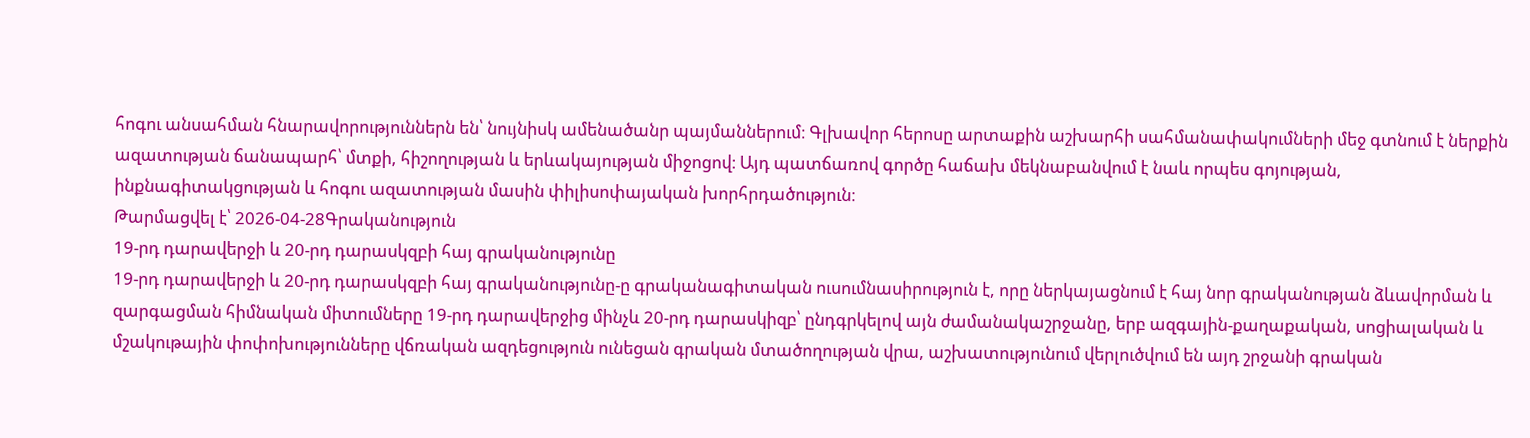հոգու անսահման հնարավորություններն են՝ նույնիսկ ամենածանր պայմաններում։ Գլխավոր հերոսը արտաքին աշխարհի սահմանափակումների մեջ գտնում է ներքին ազատության ճանապարհ՝ մտքի, հիշողության և երևակայության միջոցով։ Այդ պատճառով գործը հաճախ մեկնաբանվում է նաև որպես գոյության, ինքնագիտակցության և հոգու ազատության մասին փիլիսոփայական խորհրդածություն։
Թարմացվել է՝ 2026-04-28Գրականություն
19-րդ դարավերջի և 20-րդ դարասկզբի հայ գրականությունը
19-րդ դարավերջի և 20-րդ դարասկզբի հայ գրականությունը-ը գրականագիտական ուսումնասիրություն է, որը ներկայացնում է հայ նոր գրականության ձևավորման և զարգացման հիմնական միտումները 19-րդ դարավերջից մինչև 20-րդ դարասկիզբ՝ ընդգրկելով այն ժամանակաշրջանը, երբ ազգային-քաղաքական, սոցիալական և մշակութային փոփոխությունները վճռական ազդեցություն ունեցան գրական մտածողության վրա, աշխատությունում վերլուծվում են այդ շրջանի գրական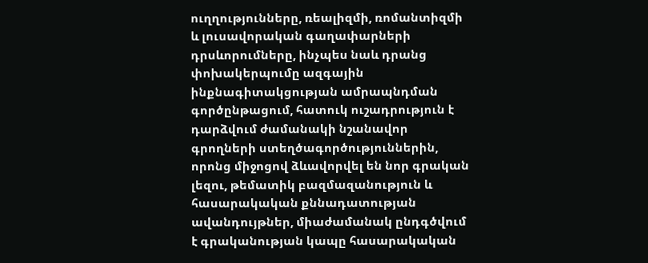ուղղությունները, ռեալիզմի, ռոմանտիզմի և լուսավորական գաղափարների դրսևորումները, ինչպես նաև դրանց փոխակերպումը ազգային ինքնագիտակցության ամրապնդման գործընթացում, հատուկ ուշադրություն է դարձվում ժամանակի նշանավոր գրողների ստեղծագործություններին, որոնց միջոցով ձևավորվել են նոր գրական լեզու, թեմատիկ բազմազանություն և հասարակական քննադատության ավանդույթներ, միաժամանակ ընդգծվում է գրականության կապը հասարակական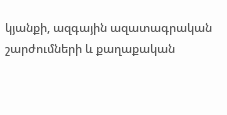կյանքի, ազգային ազատագրական շարժումների և քաղաքական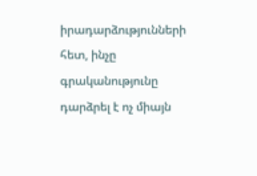իրադարձությունների հետ, ինչը գրականությունը դարձրել է ոչ միայն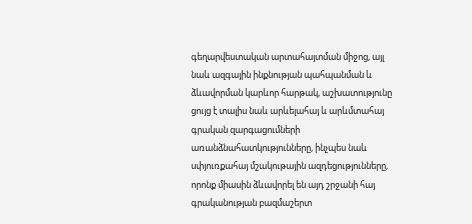գեղարվեստական արտահայտման միջոց, այլ նաև ազգային ինքնության պահպանման և ձևավորման կարևոր հարթակ, աշխատությունը ցույց է տալիս նաև արևելահայ և արևմտահայ գրական զարգացումների առանձնահատկությունները, ինչպես նաև սփյուռքահայ մշակութային ազդեցությունները, որոնք միասին ձևավորել են այդ շրջանի հայ գրականության բազմաշերտ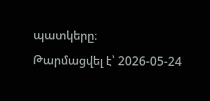պատկերը։
Թարմացվել է՝ 2026-05-24